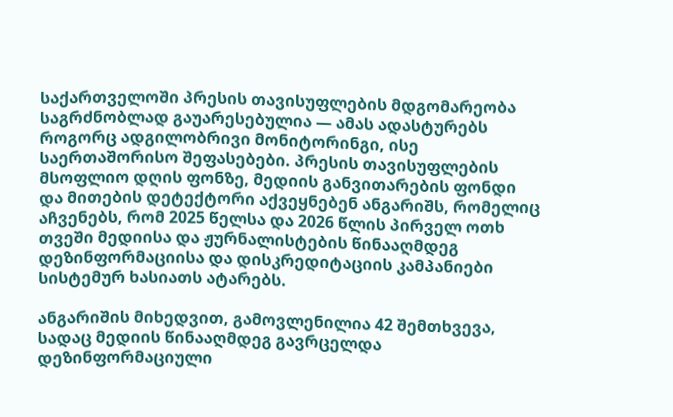საქართველოში პრესის თავისუფლების მდგომარეობა საგრძნობლად გაუარესებულია — ამას ადასტურებს როგორც ადგილობრივი მონიტორინგი, ისე საერთაშორისო შეფასებები. პრესის თავისუფლების მსოფლიო დღის ფონზე, მედიის განვითარების ფონდი და მითების დეტექტორი აქვეყნებენ ანგარიშს, რომელიც აჩვენებს, რომ 2025 წელსა და 2026 წლის პირველ ოთხ თვეში მედიისა და ჟურნალისტების წინააღმდეგ დეზინფორმაციისა და დისკრედიტაციის კამპანიები სისტემურ ხასიათს ატარებს.

ანგარიშის მიხედვით, გამოვლენილია 42 შემთხვევა, სადაც მედიის წინააღმდეგ გავრცელდა დეზინფორმაციული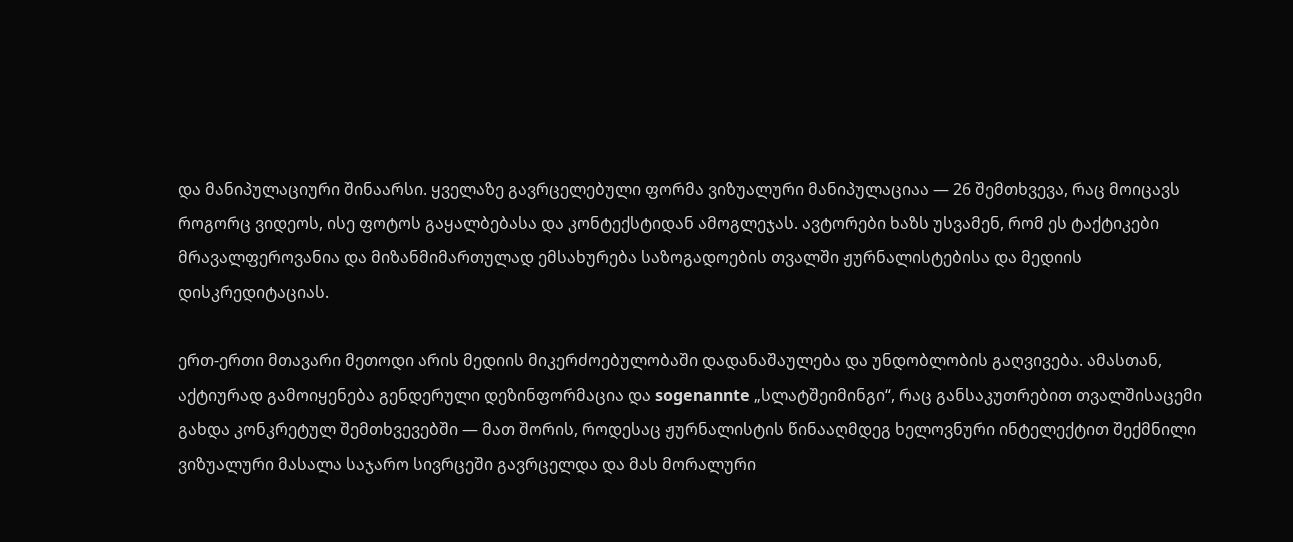და მანიპულაციური შინაარსი. ყველაზე გავრცელებული ფორმა ვიზუალური მანიპულაციაა — 26 შემთხვევა, რაც მოიცავს როგორც ვიდეოს, ისე ფოტოს გაყალბებასა და კონტექსტიდან ამოგლეჯას. ავტორები ხაზს უსვამენ, რომ ეს ტაქტიკები მრავალფეროვანია და მიზანმიმართულად ემსახურება საზოგადოების თვალში ჟურნალისტებისა და მედიის დისკრედიტაციას.

ერთ-ერთი მთავარი მეთოდი არის მედიის მიკერძოებულობაში დადანაშაულება და უნდობლობის გაღვივება. ამასთან, აქტიურად გამოიყენება გენდერული დეზინფორმაცია და sogenannte „სლატშეიმინგი“, რაც განსაკუთრებით თვალშისაცემი გახდა კონკრეტულ შემთხვევებში — მათ შორის, როდესაც ჟურნალისტის წინააღმდეგ ხელოვნური ინტელექტით შექმნილი ვიზუალური მასალა საჯარო სივრცეში გავრცელდა და მას მორალური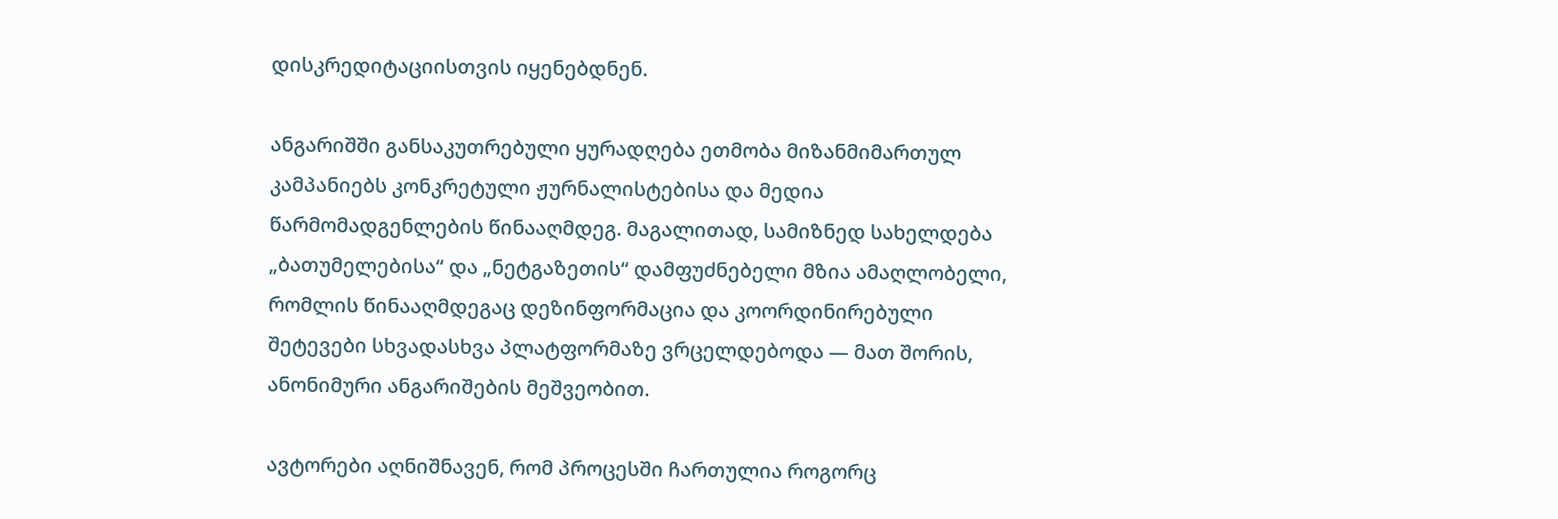დისკრედიტაციისთვის იყენებდნენ.

ანგარიშში განსაკუთრებული ყურადღება ეთმობა მიზანმიმართულ კამპანიებს კონკრეტული ჟურნალისტებისა და მედია წარმომადგენლების წინააღმდეგ. მაგალითად, სამიზნედ სახელდება „ბათუმელებისა“ და „ნეტგაზეთის“ დამფუძნებელი მზია ამაღლობელი, რომლის წინააღმდეგაც დეზინფორმაცია და კოორდინირებული შეტევები სხვადასხვა პლატფორმაზე ვრცელდებოდა — მათ შორის, ანონიმური ანგარიშების მეშვეობით.

ავტორები აღნიშნავენ, რომ პროცესში ჩართულია როგორც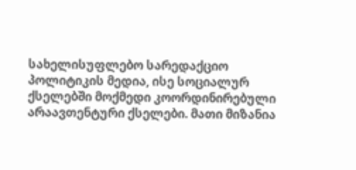სახელისუფლებო სარედაქციო პოლიტიკის მედია, ისე სოციალურ ქსელებში მოქმედი კოორდინირებული არაავთენტური ქსელები. მათი მიზანია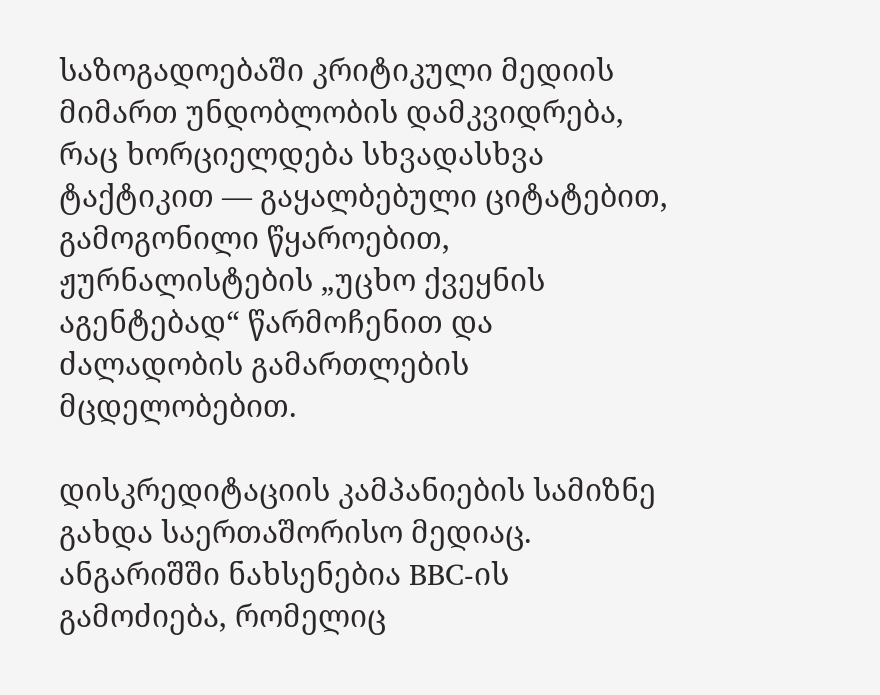საზოგადოებაში კრიტიკული მედიის მიმართ უნდობლობის დამკვიდრება, რაც ხორციელდება სხვადასხვა ტაქტიკით — გაყალბებული ციტატებით, გამოგონილი წყაროებით, ჟურნალისტების „უცხო ქვეყნის აგენტებად“ წარმოჩენით და ძალადობის გამართლების მცდელობებით.

დისკრედიტაციის კამპანიების სამიზნე გახდა საერთაშორისო მედიაც. ანგარიშში ნახსენებია BBC-ის გამოძიება, რომელიც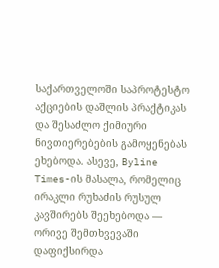საქართველოში საპროტესტო აქციების დაშლის პრაქტიკას და შესაძლო ქიმიური ნივთიერებების გამოყენებას ეხებოდა. ასევე, Byline Times-ის მასალა, რომელიც ირაკლი რუხაძის რუსულ კავშირებს შეეხებოდა — ორივე შემთხვევაში დაფიქსირდა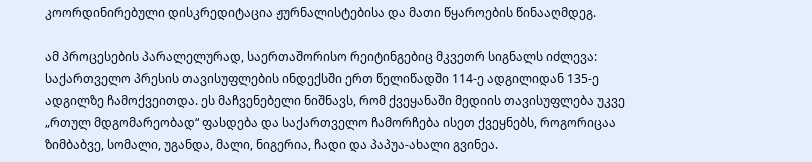კოორდინირებული დისკრედიტაცია ჟურნალისტებისა და მათი წყაროების წინააღმდეგ.

ამ პროცესების პარალელურად, საერთაშორისო რეიტინგებიც მკვეთრ სიგნალს იძლევა: საქართველო პრესის თავისუფლების ინდექსში ერთ წელიწადში 114-ე ადგილიდან 135-ე ადგილზე ჩამოქვეითდა. ეს მაჩვენებელი ნიშნავს, რომ ქვეყანაში მედიის თავისუფლება უკვე „რთულ მდგომარეობად“ ფასდება და საქართველო ჩამორჩება ისეთ ქვეყნებს, როგორიცაა ზიმბაბვე, სომალი, უგანდა, მალი, ნიგერია, ჩადი და პაპუა-ახალი გვინეა.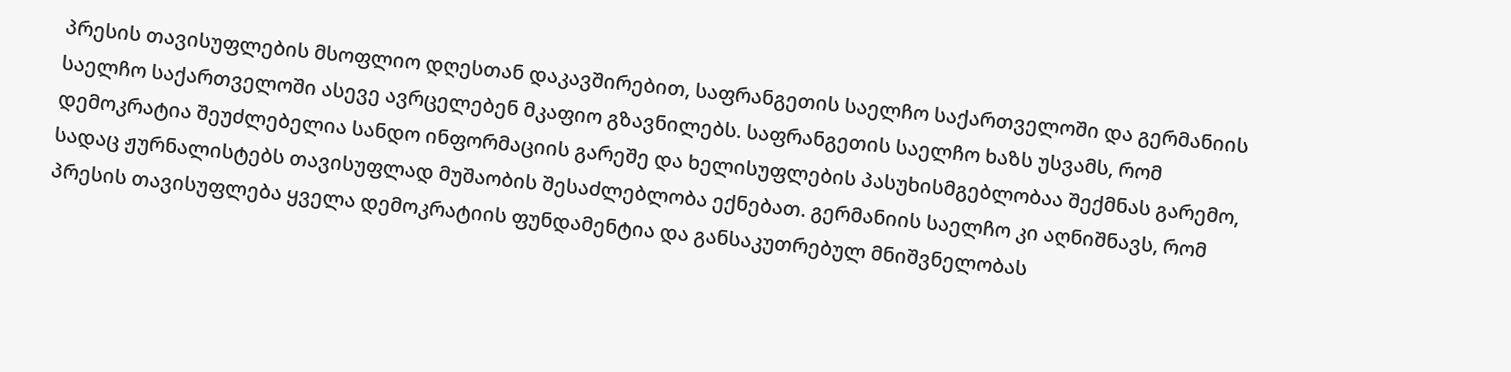პრესის თავისუფლების მსოფლიო დღესთან დაკავშირებით, საფრანგეთის საელჩო საქართველოში და გერმანიის საელჩო საქართველოში ასევე ავრცელებენ მკაფიო გზავნილებს. საფრანგეთის საელჩო ხაზს უსვამს, რომ დემოკრატია შეუძლებელია სანდო ინფორმაციის გარეშე და ხელისუფლების პასუხისმგებლობაა შექმნას გარემო, სადაც ჟურნალისტებს თავისუფლად მუშაობის შესაძლებლობა ექნებათ. გერმანიის საელჩო კი აღნიშნავს, რომ პრესის თავისუფლება ყველა დემოკრატიის ფუნდამენტია და განსაკუთრებულ მნიშვნელობას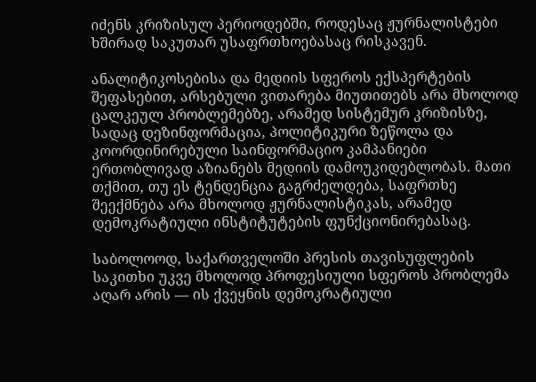იძენს კრიზისულ პერიოდებში, როდესაც ჟურნალისტები ხშირად საკუთარ უსაფრთხოებასაც რისკავენ.

ანალიტიკოსებისა და მედიის სფეროს ექსპერტების შეფასებით, არსებული ვითარება მიუთითებს არა მხოლოდ ცალკეულ პრობლემებზე, არამედ სისტემურ კრიზისზე, სადაც დეზინფორმაცია, პოლიტიკური ზეწოლა და კოორდინირებული საინფორმაციო კამპანიები ერთობლივად აზიანებს მედიის დამოუკიდებლობას. მათი თქმით, თუ ეს ტენდენცია გაგრძელდება, საფრთხე შეექმნება არა მხოლოდ ჟურნალისტიკას, არამედ დემოკრატიული ინსტიტუტების ფუნქციონირებასაც.

საბოლოოდ, საქართველოში პრესის თავისუფლების საკითხი უკვე მხოლოდ პროფესიული სფეროს პრობლემა აღარ არის — ის ქვეყნის დემოკრატიული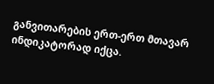განვითარების ერთ-ერთ მთავარ ინდიკატორად იქცა.